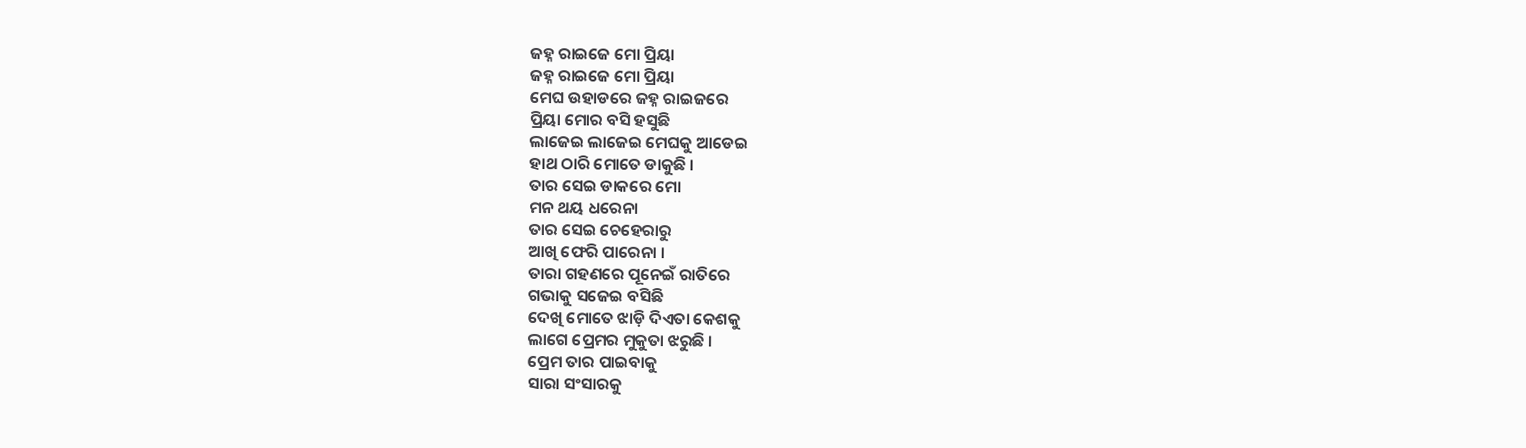ଜହ୍ନ ରାଇଜେ ମୋ ପ୍ରିୟା
ଜହ୍ନ ରାଇଜେ ମୋ ପ୍ରିୟା
ମେଘ ଉହାଡରେ ଜହ୍ନ ରାଇଜରେ
ପ୍ରିୟା ମୋର ବସି ହସୁଛି
ଲାଜେଇ ଲାଜେଇ ମେଘକୁ ଆଡେଇ
ହାଥ ଠାରି ମୋତେ ଡାକୁଛି ।
ତାର ସେଇ ଡାକରେ ମୋ
ମନ ଥୟ ଧରେନା
ତାର ସେଇ ଚେହେରାରୁ
ଆଖି ଫେରି ପାରେନା ।
ତାରା ଗହଣରେ ପୂନେଇଁ ରାତିରେ
ଗଭାକୁ ସଜେଇ ବସିଛି
ଦେଖି ମୋତେ ଝାଡ଼ି ଦିଏତା କେଶକୁ
ଲାଗେ ପ୍ରେମର ମୁକୁତା ଝରୁଛି ।
ପ୍ରେମ ତାର ପାଇବାକୁ
ସାରା ସଂସାରକୁ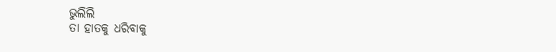ଭୁଲିଲି
ତା ହାତକୁ ଧରିବାକୁ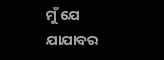ମୁଁ ଯେ ଯାଯାବର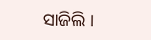ସାଜିଲି ।